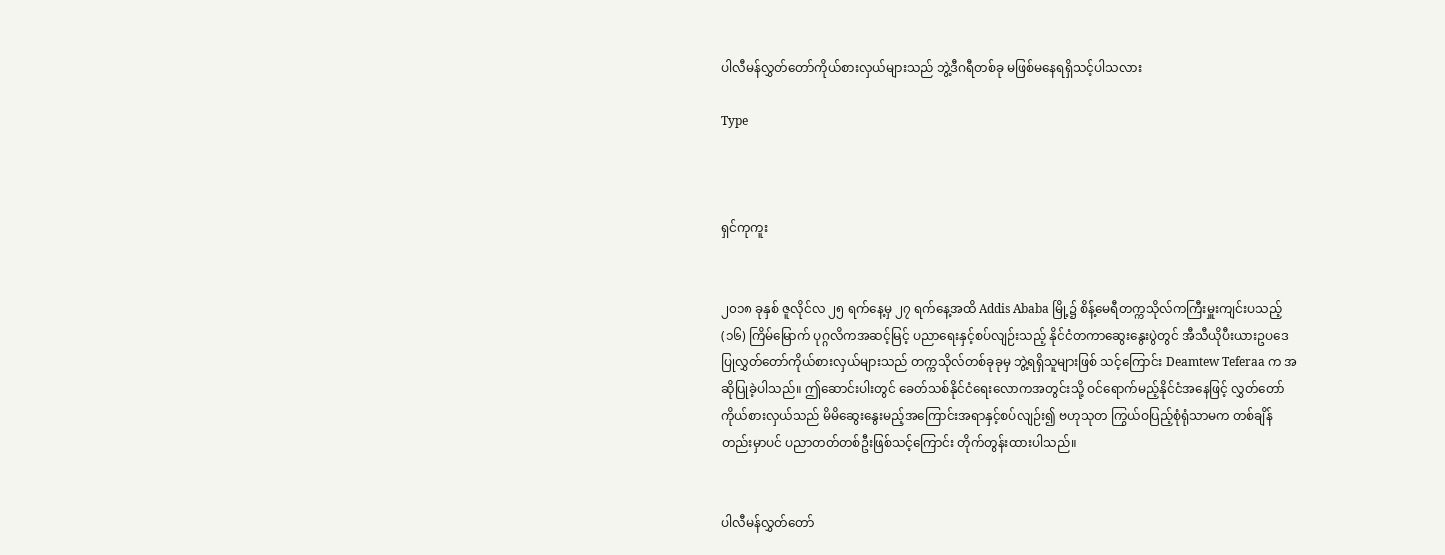ပါလီမန်လွှတ်တော်ကိုယ်စားလှယ်များသည် ဘွဲ့ဒီဂရီတစ်ခု မဖြစ်မနေရရှိသင့်ပါသလား

Type



ရှင်ကုကူး


၂၀၁၈ ခုနှစ် ဇူလိုင်လ ၂၅ ရက်နေ့မှ ၂၇ ရက်နေ့အထိ Addis Ababa မြို့၌ စိန့်မေရီတက္ကသိုလ်ကကြီးမှူးကျင်းပသည့် (၁၆) ကြိမ်မြောက် ပုဂ္ဂလိကအဆင့်မြင့် ပညာရေးနှင့်စပ်လျဉ်းသည့် နိုင်ငံတကာဆွေးနွေးပွဲတွင် အီသီယိုပီးယားဥပဒေပြုလွှတ်တော်ကိုယ်စားလှယ်များသည် တက္ကသိုလ်တစ်ခုခုမှ ဘွဲ့ရရှိသူများဖြစ် သင့်ကြောင်း Deamtew Teferaa က အဆိုပြုခဲ့ပါသည်။ ဤဆောင်းပါးတွင် ခေတ်သစ်နိုင်ငံရေးလောကအတွင်းသို့ ဝင်ရောက်မည့်နိုင်ငံအနေဖြင့် လွှတ်တော် ကိုယ်စားလှယ်သည် မိမိဆွေးနွေးမည့်အကြောင်းအရာနှင့်စပ်လျဉ်း၍ ဗဟုသုတ ကြွယ်ဝပြည့်စုံရုံသာမက တစ်ချိန်တည်းမှာပင် ပညာတတ်တစ်ဦးဖြစ်သင့်ကြောင်း တိုက်တွန်းထားပါသည်။


ပါလီမန်လွှတ်တော်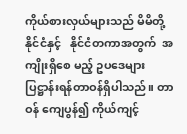ကိုယ်စားလှယ်များသည် မိမိတို့နိုင်ငံနှင့်   နိုင်ငံတကာအတွက်  အကျိုးရှိစေ မည့် ဥပဒေများ ပြဋ္ဌာန်းရန်တာဝန်ရှိပါသည်။ တာဝန် ကျေပွန်၍ ကိုယ်ကျင့်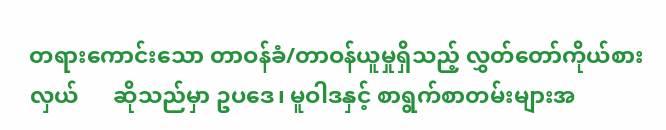တရားကောင်းသော တာဝန်ခံ/တာဝန်ယူမှုရှိသည့် လွှတ်တော်ကိုယ်စားလှယ်      ဆိုသည်မှာ ဥပဒေ၊ မူဝါဒနှင့် စာရွက်စာတမ်းများအ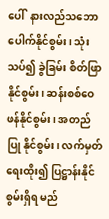ပေါ်  နားလည်သဘောပေါက်နိုင်စွမ်း၊ သုံးသပ်၍ ခွဲခြမ်း စိတ်ဖြာနိုင်စွမ်း၊ ဆန်းစစ်ဝေဖန်နိုင်စွမ်း၊ အတည်ပြု နိုင်စွမ်း၊ လက်မှတ်ရေးထိုး၍ ပြဋ္ဌာန်းနိုင်စွမ်းရှိရ မည်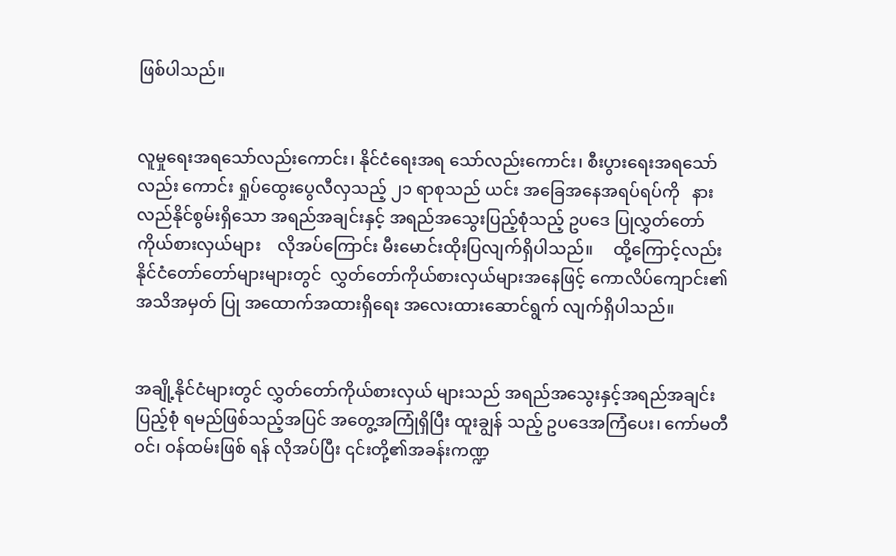ဖြစ်ပါသည်။


လူမှုရေးအရသော်လည်းကောင်း၊ နိုင်ငံရေးအရ သော်လည်းကောင်း၊ စီးပွားရေးအရသော်လည်း ကောင်း ရှုပ်ထွေးပွေလီလှသည့် ၂၁ ရာစုသည် ယင်း အခြေအနေအရပ်ရပ်ကို   နားလည်နိုင်စွမ်းရှိသော အရည်အချင်းနှင့် အရည်အသွေးပြည့်စုံသည့် ဥပဒေ ပြုလွှတ်တော်ကိုယ်စားလှယ်များ    လိုအပ်ကြောင်း မီးမောင်းထိုးပြလျက်ရှိပါသည်။     ထို့ကြောင့်လည်း နိုင်ငံတော်တော်များများတွင်  လွှတ်တော်ကိုယ်စားလှယ်များအနေဖြင့် ကောလိပ်ကျောင်း၏ အသိအမှတ် ပြု အထောက်အထားရှိရေး အလေးထားဆောင်ရွက် လျက်ရှိပါသည်။


အချို့နိုင်ငံများတွင် လွှတ်တော်ကိုယ်စားလှယ် များသည် အရည်အသွေးနှင့်အရည်အချင်း ပြည့်စုံ ရမည်ဖြစ်သည့်အပြင် အတွေ့အကြုံရှိပြီး ထူးချွန် သည့် ဥပဒေအကြံပေး၊ ကော်မတီဝင်၊ ဝန်ထမ်းဖြစ် ရန် လိုအပ်ပြီး ၎င်းတို့၏အခန်းကဏ္ဍ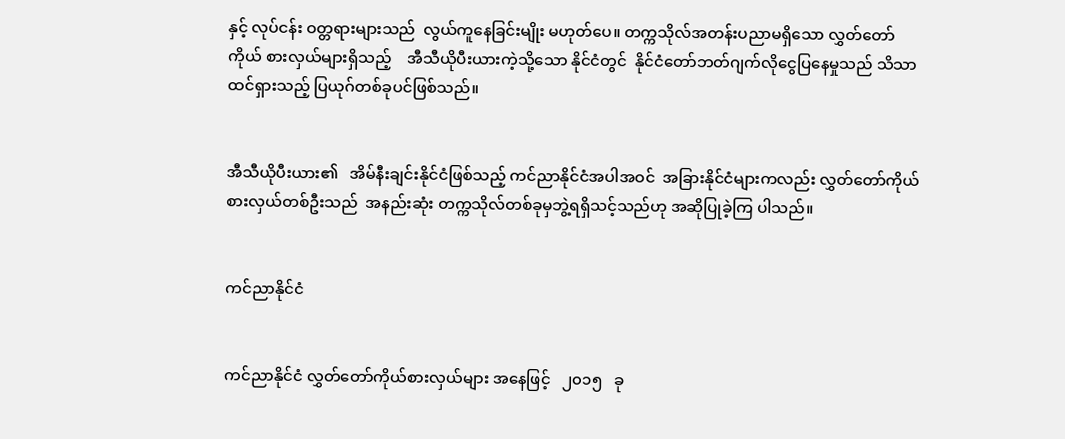နှင့် လုပ်ငန်း ဝတ္တရားများသည်  လွယ်ကူနေခြင်းမျိုး မဟုတ်ပေ။ တက္ကသိုလ်အတန်းပညာမရှိသော လွှတ်တော်ကိုယ် စားလှယ်များရှိသည့်    အီသီယိုပီးယားကဲ့သို့သော နိုင်ငံတွင်  နိုင်ငံတော်ဘတ်ဂျက်လိုငွေပြနေမှုသည် သိသာထင်ရှားသည့် ပြယုဂ်တစ်ခုပင်ဖြစ်သည်။


အီသီယိုပီးယား၏   အိမ်နီးချင်းနိုင်ငံဖြစ်သည့် ကင်ညာနိုင်ငံအပါအဝင်  အခြားနိုင်ငံများကလည်း လွှတ်တော်ကိုယ်စားလှယ်တစ်ဦးသည်  အနည်းဆုံး တက္ကသိုလ်တစ်ခုမှဘွဲ့ရရှိသင့်သည်ဟု အဆိုပြုခဲ့ကြ ပါသည်။


ကင်ညာနိုင်ငံ


ကင်ညာနိုင်ငံ လွှတ်တော်ကိုယ်စားလှယ်များ အနေဖြင့်   ၂၀၁၅   ခု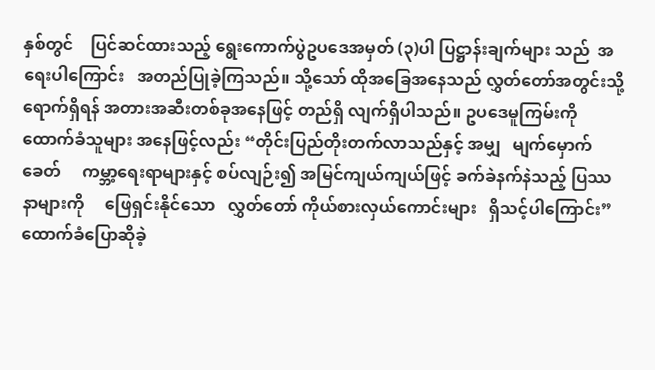နှစ်တွင်    ပြင်ဆင်ထားသည့် ရွေးကောက်ပွဲဥပဒေအမှတ် (၃)ပါ ပြဋ္ဌာန်းချက်များ သည်  အရေးပါကြောင်း   အတည်ပြုခဲ့ကြသည်။ သို့သော် ထိုအခြေအနေသည် လွှတ်တော်အတွင်းသို့ ရောက်ရှိရန် အတားအဆီးတစ်ခုအနေဖြင့် တည်ရှိ လျက်ရှိပါသည်။ ဥပဒေမူကြမ်းကို ထောက်ခံသူများ အနေဖြင့်လည်း “တိုင်းပြည်တိုးတက်လာသည်နှင့် အမျှ   မျက်မှောက်ခေတ်     ကမ္ဘာ့ရေးရာများနှင့် စပ်လျဉ်း၍ အမြင်ကျယ်ကျယ်ဖြင့် ခက်ခဲနက်နဲသည့် ပြဿနာများကို     ဖြေရှင်းနိုင်သော   လွှတ်တော် ကိုယ်စားလှယ်ကောင်းများ   ရှိသင့်ပါကြောင်း” ထောက်ခံပြောဆိုခဲ့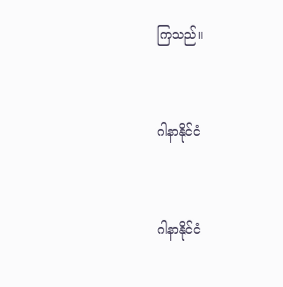ကြသည်။


ဂါနာနိုင်ငံ


ဂါနာနိုင်ငံ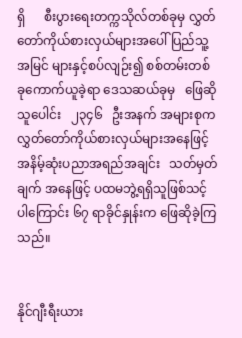ရှိ      စီးပွားရေးတက္ကသိုလ်တစ်ခုမှ လွှတ်တော်ကိုယ်စားလှယ်များအပေါ် ပြည်သူ့အမြင် များနှင့်စပ်လျဉ်း၍ စစ်တမ်းတစ်ခုကောက်ယူခဲ့ရာ ဒေသဆယ်ခုမှ   ဖြေဆိုသူပေါင်း   ၂၃၄၆   ဦးအနက် အများစုက လွှတ်တော်ကိုယ်စားလှယ်များအနေဖြင့် အနိမ့်ဆုံးပညာအရည်အချင်း   သတ်မှတ်ချက် အနေဖြင့် ပထမဘွဲ့ရရှိသူဖြစ်သင့်ပါကြောင်း ၆၇ ရာခိုင်နှုန်းက ဖြေဆိုခဲ့ကြသည်။


နိုင်ဂျီးရီးယား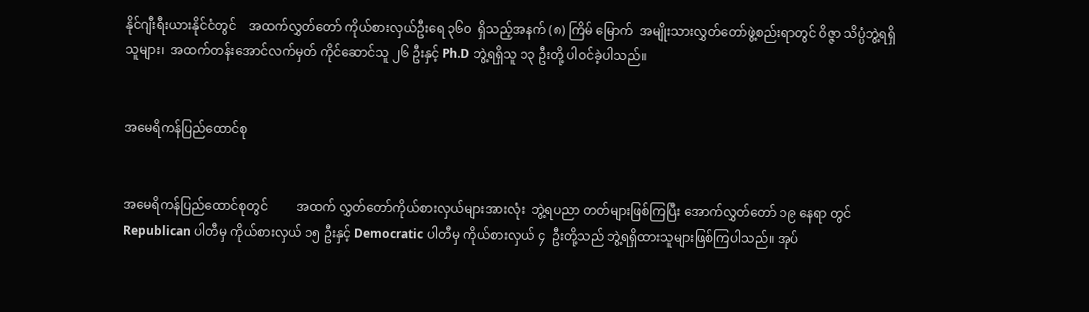နိုင်ဂျီးရီးယားနိုင်ငံတွင်    အထက်လွှတ်တော် ကိုယ်စားလှယ်ဦးရေ ၃၆၀  ရှိသည့်အနက် (၈) ကြိမ် မြောက်  အမျိုးသားလွှတ်တော်ဖွဲ့စည်းရာတွင် ဝိဇ္ဇာ သိပ္ပံဘွဲ့ရရှိသူများ၊  အထက်တန်းအောင်လက်မှတ် ကိုင်ဆောင်သူ ၂၆ ဦးနှင့် Ph.D ဘွဲ့ရရှိသူ ၁၃ ဦးတို့ ပါဝင်ခဲ့ပါသည်။


အမေရိကန်ပြည်ထောင်စု


အမေရိကန်ပြည်ထောင်စုတွင်         အထက် လွှတ်တော်ကိုယ်စားလှယ်များအားလုံး  ဘွဲ့ရပညာ တတ်များဖြစ်ကြပြီး အောက်လွှတ်တော် ၁၉ နေရာ တွင် Republican ပါတီမှ ကိုယ်စားလှယ် ၁၅ ဦးနှင့် Democratic ပါတီမှ ကိုယ်စားလှယ် ၄  ဦးတို့သည် ဘွဲ့ရရှိထားသူများဖြစ်ကြပါသည်။ အုပ်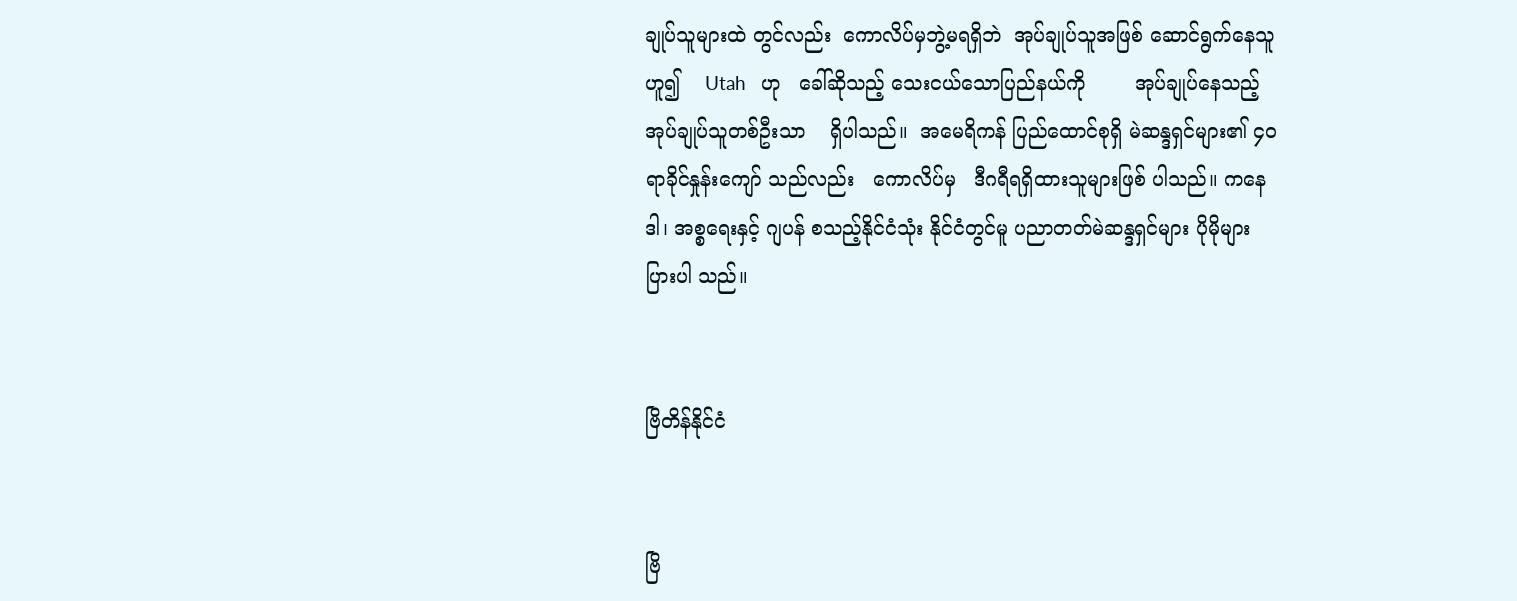ချုပ်သူများထဲ တွင်လည်း  ကောလိပ်မှဘွဲ့မရရှိဘဲ  အုပ်ချုပ်သူအဖြစ် ဆောင်ရွက်နေသူဟူ၍    Utah   ဟု   ခေါ်ဆိုသည့် သေးငယ်သောပြည်နယ်ကို        အုပ်ချုပ်နေသည့် အုပ်ချုပ်သူတစ်ဦးသာ    ရှိပါသည်။  အမေရိကန် ပြည်ထောင်စုရှိ မဲဆန္ဒရှင်များ၏ ၄၀ ရာခိုင်နှုန်းကျော် သည်လည်း   ကောလိပ်မှ   ဒီဂရီရရှိထားသူများဖြစ် ပါသည်။ ကနေဒါ၊ အစ္စရေးနှင့် ဂျပန် စသည့်နိုင်ငံသုံး နိုင်ငံတွင်မူ ပညာတတ်မဲဆန္ဒရှင်များ ပိုမိုများပြားပါ သည်။


ဗြိတိန်နိုင်ငံ


ဗြိ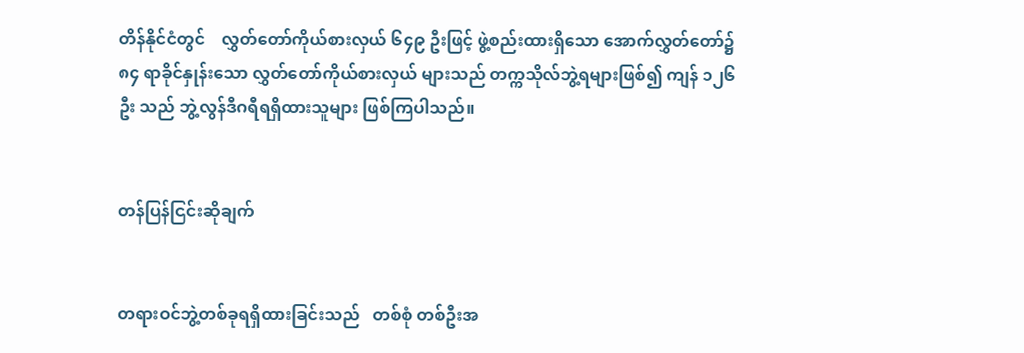တိန်နိုင်ငံတွင်    လွှတ်တော်ကိုယ်စားလှယ် ၆၄၉ ဦးဖြင့် ဖွဲ့စည်းထားရှိသော အောက်လွှတ်တော်၌ ၈၄ ရာခိုင်နှုန်းသော လွှတ်တော်ကိုယ်စားလှယ် များသည် တက္ကသိုလ်ဘွဲ့ရများဖြစ်၍ ကျန် ၁၂၆ ဦး သည် ဘွဲ့လွန်ဒီဂရီရရှိထားသူများ ဖြစ်ကြပါသည်။


တန်ပြန်ငြင်းဆိုချက်


တရားဝင်ဘွဲ့တစ်ခုရရှိထားခြင်းသည်   တစ်စုံ တစ်ဦးအ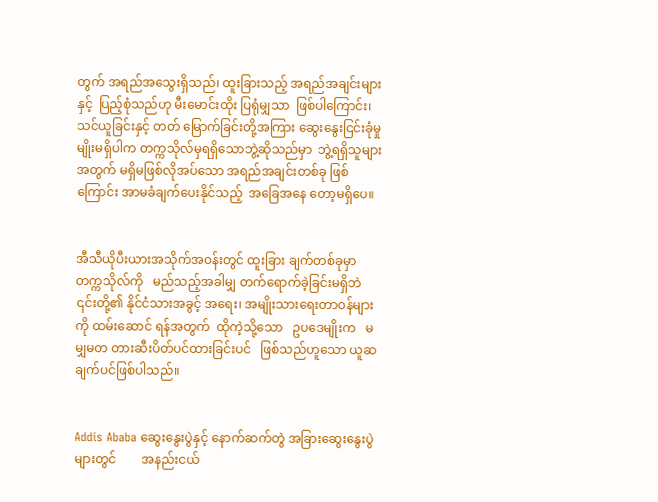တွက် အရည်အသွေးရှိသည်၊ ထူးခြားသည့် အရည်အချင်းများနှင့်  ပြည့်စုံသည်ဟု မီးမောင်းထိုး ပြရုံမျှသာ  ဖြစ်ပါကြောင်း၊  သင်ယူခြင်းနှင့် တတ် မြောက်ခြင်းတို့အကြား ဆွေးနွေးငြင်းခုံမှုမျိုးမရှိပါက တက္ကသိုလ်မှရရှိသောဘွဲ့ဆိုသည်မှာ  ဘွဲ့ရရှိသူများ အတွက် မရှိမဖြစ်လိုအပ်သော အရည်အချင်းတစ်ခု ဖြစ်ကြောင်း အာမခံချက်ပေးနိုင်သည့်  အခြေအနေ တော့မရှိပေ။


အီသီယိုပီးယားအသိုက်အဝန်းတွင် ထူးခြား ချက်တစ်ခုမှာ    တက္ကသိုလ်ကို   မည်သည့်အခါမျှ တက်ရောက်ခဲ့ခြင်းမရှိဘဲ ၎င်းတို့၏ နိုင်ငံသားအခွင့် အရေး၊ အမျိုးသားရေးတာဝန်များကို ထမ်းဆောင် ရန်အတွက်  ထိုကဲ့သို့သော   ဥပဒေမျိုးက   မမျှမတ တားဆီးပိတ်ပင်ထားခြင်းပင်   ဖြစ်သည်ဟူသော ယူဆချက်ပင်ဖြစ်ပါသည်။


Addis Ababa ဆွေးနွေးပွဲနှင့် နောက်ဆက်တွဲ အခြားဆွေးနွေးပွဲများတွင်        အနည်းငယ်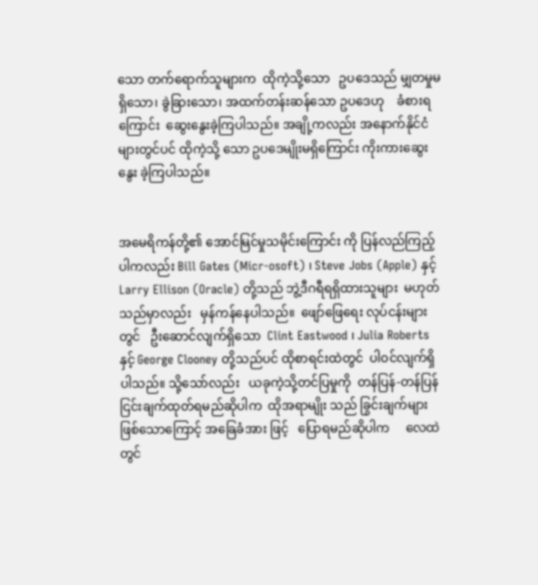သော တက်ရောက်သူများက  ထိုကဲ့သို့သော   ဥပဒေသည် မျှတမှုမရှိသော၊ ခွဲခြားသော၊ အထက်တန်းဆန်သော ဥပဒေဟု    ခံစားရကြောင်း  ဆွေးနွေးခဲ့ကြပါသည်။ အချို့ကလည်း အနောက်နိုင်ငံများတွင်ပင် ထိုကဲ့သို့ သော ဥပဒေမျိုးမရှိကြောင်း ကိုးကားဆွေးနွေး ခဲ့ကြပါသည်။


အမေရိကန်တို့၏ အောင်မြင်မှုသမိုင်းကြောင်း ကို ပြန်လည်ကြည့်ပါကလည်း Bill Gates (Micr-osoft) ၊ Steve Jobs (Apple) နှင့် Larry Ellison (Oracle) တို့သည် ဘွဲ့ဒီဂရီရရှိထားသူများ  မဟုတ် သည်မှာလည်း   မှန်ကန်နေပါသည်။  ဖျော်ဖြေရေး လုပ်ငန်းများတွင်   ဦးဆောင်လျက်ရှိသော  Clint Eastwood ၊ Julia Roberts နှင့် George Clooney တို့သည်ပင် ထိုစာရင်းထဲတွင်  ပါဝင်လျက်ရှိပါသည်။ သို့သော်လည်း   ယခုကဲ့သို့တင်ပြမှုကို  တန်ပြန်-တန်ပြန် ငြင်းချက်ထုတ်ရမည်ဆိုပါက  ထိုအရာမျိုး သည် ခြွင်းချက်များဖြစ်သောကြောင့် အခြေခံအား ဖြင့်   ပြောရမည်ဆိုပါက     လေထဲတွင်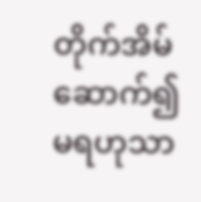တိုက်အိမ် ဆောက်၍မရဟုသာ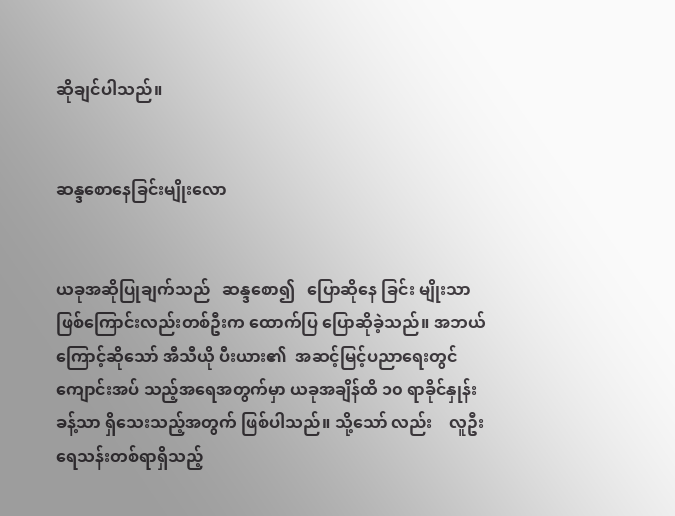ဆိုချင်ပါသည်။


ဆန္ဒစောနေခြင်းမျိုးလော


ယခုအဆိုပြုချက်သည်   ဆန္ဒစော၍   ပြောဆိုနေ ခြင်း မျိုးသာဖြစ်ကြောင်းလည်းတစ်ဦးက ထောက်ပြ ပြောဆိုခဲ့သည်။ အဘယ်ကြောင့်ဆိုသော် အီသီယို ပီးယား၏  အဆင့်မြင့်ပညာရေးတွင်  ကျောင်းအပ် သည့်အရေအတွက်မှာ ယခုအချိန်ထိ ၁၀ ရာခိုင်နှုန်း ခန့်သာ ရှိသေးသည့်အတွက် ဖြစ်ပါသည်။ သို့သော် လည်း    လူဦးရေသန်းတစ်ရာရှိသည့်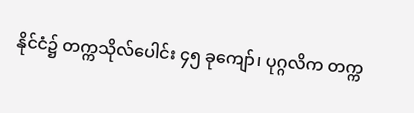နိုင်ငံ၌ တက္ကသိုလ်ပေါင်း ၄၅ ခုကျော်၊ ပုဂ္ဂလိက တက္က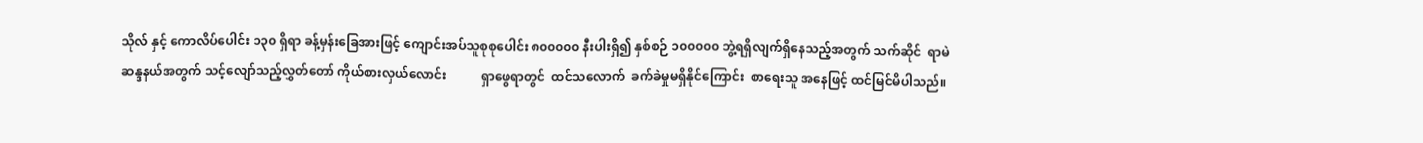သိုလ် နှင့် ကောလိပ်ပေါင်း ၁၃၀ ရှိရာ ခန့်မှန်းခြေအားဖြင့် ကျောင်းအပ်သူစုစုပေါင်း ၈၀၀၀၀၀ နီးပါးရှိ၍ နှစ်စဉ် ၁၀၀၀၀၀ ဘွဲ့ရရှိလျက်ရှိနေသည့်အတွက် သက်ဆိုင်  ရာမဲဆန္ဒနယ်အတွက် သင့်လျော်သည့်လွှတ်တော် ကိုယ်စားလှယ်လောင်း           ရှာဖွေရာတွင်  ထင်သလောက်  ခက်ခဲမှုမရှိနိုင်ကြောင်း  စာရေးသူ အနေဖြင့် ထင်မြင်မိပါသည်။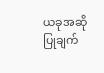ယခုအဆိုပြုချက်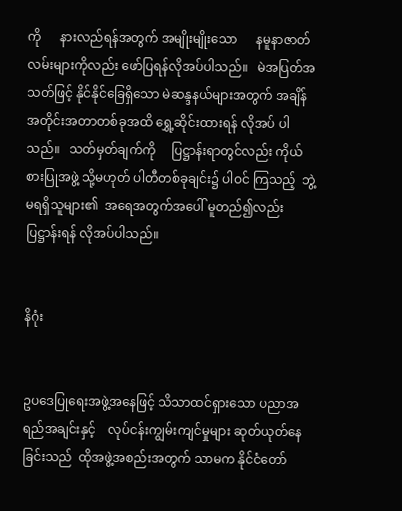ကို      နားလည်ရန်အတွက် အမျိုးမျိုးသော      နမူနာဇာတ်လမ်းများကိုလည်း ဖော်ပြရန်လိုအပ်ပါသည်။   မဲအပြတ်အသတ်ဖြင့် နိုင်နိုင်ခြေရှိသော မဲဆန္ဒနယ်များအတွက် အချိန် အတိုင်းအတာတစ်ခုအထိ ရွှေ့ဆိုင်းထားရန် လိုအပ် ပါသည်။   သတ်မှတ်ချက်ကို     ပြဋ္ဌာန်းရာတွင်လည်း ကိုယ်စားပြုအဖွဲ့ သို့မဟုတ် ပါတီတစ်ခုချင်း၌ ပါဝင် ကြသည့်  ဘွဲ့မရရှိသူများ၏  အရေအတွက်အပေါ် မူတည်၍လည်း ပြဋ္ဌာန်းရန် လိုအပ်ပါသည်။


နိဂုံး


ဥပဒေပြုရေးအဖွဲ့အနေဖြင့် သိသာထင်ရှားသော ပညာအရည်အချင်းနှင့်    လုပ်ငန်းကျွမ်းကျင်မှုများ ဆုတ်ယုတ်နေခြင်းသည်  ထိုအဖွဲ့အစည်းအတွက် သာမက နိုင်ငံတော်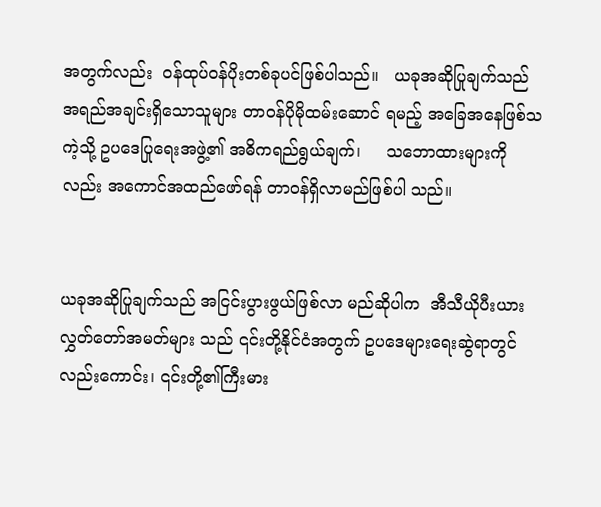အတွက်လည်း  ဝန်ထုပ်ဝန်ပိုးတစ်ခုပင်ဖြစ်ပါသည်။   ယခုအဆိုပြုချက်သည် အရည်အချင်းရှိသောသူများ တာဝန်ပိုမိုထမ်းဆောင် ရမည့် အခြေအနေဖြစ်သကဲ့သို့ ဥပဒေပြုရေးအဖွဲ့၏ အဓိကရည်ရွယ်ချက်၊     သဘောထားများကိုလည်း အကောင်အထည်ဖော်ရန် တာဝန်ရှိလာမည်ဖြစ်ပါ သည်။


ယခုအဆိုပြုချက်သည် အငြင်းပွားဖွယ်ဖြစ်လာ မည်ဆိုပါက  အီသီယိုပီးယားလွှတ်တော်အမတ်များ သည် ၎င်းတို့နိုင်ငံအတွက် ဥပဒေများရေးဆွဲရာတွင် လည်းကောင်း၊ ၎င်းတို့၏ကြီးမား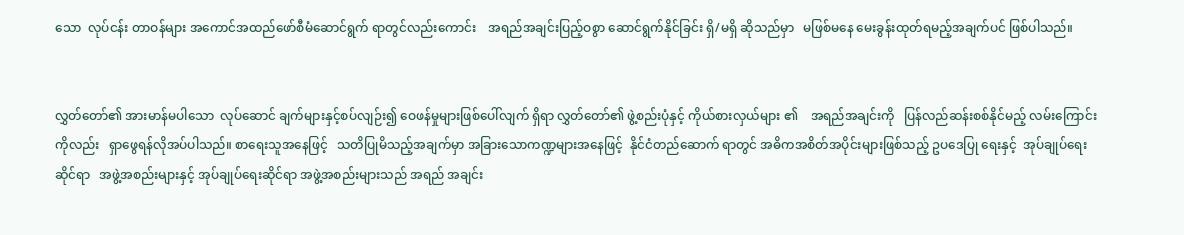သော  လုပ်ငန်း တာဝန်များ အကောင်အထည်ဖော်စီမံဆောင်ရွက် ရာတွင်လည်းကောင်း    အရည်အချင်းပြည့်ဝစွာ ဆောင်ရွက်နိုင်ခြင်း ရှိ/မရှိ ဆိုသည်မှာ   မဖြစ်မနေ မေးခွန်းထုတ်ရမည့်အချက်ပင် ဖြစ်ပါသည်။


လွှတ်တော်၏ အားမာန်မပါသော  လုပ်ဆောင် ချက်များနှင့်စပ်လျဉ်း၍ ဝေဖန်မှုများဖြစ်ပေါ်လျက် ရှိရာ လွှတ်တော်၏ ဖွဲ့စည်းပုံနှင့် ကိုယ်စားလှယ်များ ၏    အရည်အချင်းကို   ပြန်လည်ဆန်းစစ်နိုင်မည့် လမ်းကြောင်းကိုလည်း   ရှာဖွေရန်လိုအပ်ပါသည်။ စာရေးသူအနေဖြင့်   သတိပြုမိသည့်အချက်မှာ အခြားသောကဏ္ဍများအနေဖြင့်  နိုင်ငံတည်ဆောက် ရာတွင် အဓိကအစိတ်အပိုင်းများဖြစ်သည့် ဥပဒေပြု ရေးနှင့်  အုပ်ချုပ်ရေးဆိုင်ရာ   အဖွဲ့အစည်းများနှင့် အုပ်ချုပ်ရေးဆိုင်ရာ အဖွဲ့အစည်းများသည် အရည် အချင်း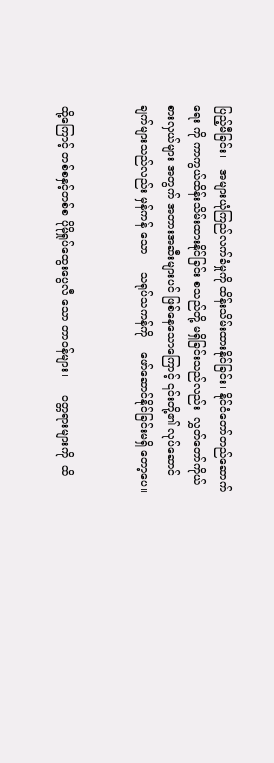ပြည့်မီခြင်း၊   အများယုံကြည်လက်ခံမှုကို ထိန်းသိမ်းထားနိုင်ခြင်း၊ နိုင်ငံတော်တည်ဆောက်ရေး ကို ကာကွယ်ထိန်းသိမ်းထားနိုင်ခြင်း စသည်တို့ မရှိခြင်းသည်လည်း  လွှတ်တော်ကိုယ်စားလှယ်များ အတွက် အတားအဆီးများပင် ဖြစ်နေသောကြောင့် ၎င်းတို့၏ လုပ်ဆောင်ချက်များသည်လည်း မှန်ကန် သော     သရုပ်သကန်ကို    ဖော်ဆောင်နိုင်ခြင်းမရှိ တော့ပေ။


ထို့ကြောင့် တစ်စနှင့်တစ်စ ပိုမိုရှုပ်ထွေးပွေလီ သော တာဝန်များ၊     ဝတ္တရားများကို  ထိ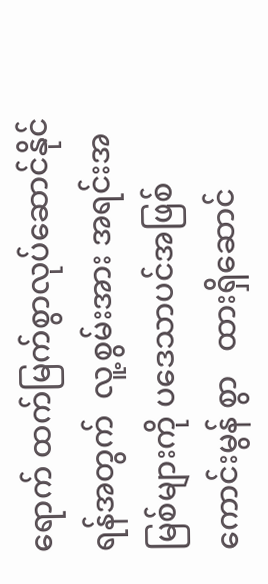ရောက် ထက်မြက်စွာလုပ်ဆောင်နိုင်ရန်အတွက်  လူ့စွမ်းအား အရင်းအမြစ်များကို ပဒေသာပင်အဖြစ် ကောင်းမွန် စွာ   ထားရှိဆောင်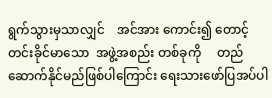ရွက်သွားမှသာလျှင်    အင်အား ကောင်း၍ တောင့်တင်းခိုင်မာသော  အဖွဲ့အစည်း တစ်ခုကို     တည်ဆောက်နိုင်မည်ဖြစ်ပါကြောင်း ရေးသားဖော်ပြအပ်ပါ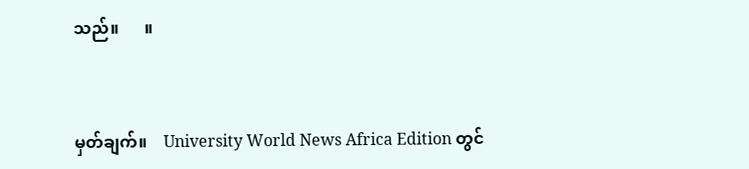သည်။      ။


မှတ်ချက်။    University World News Africa Edition တွင်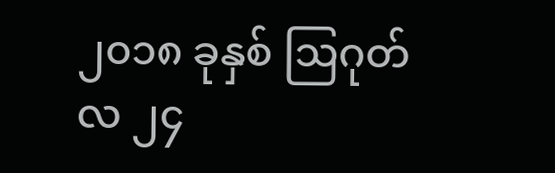၂၀၁၈ ခုနှစ် ဩဂုတ်လ ၂၄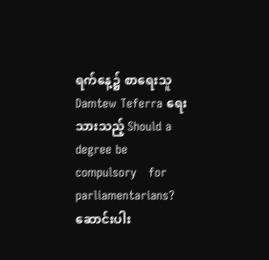ရက်နေ့၌ စာရေးသူ Damtew Teferra ရေးသားသည့် Should a degree be   compulsory   for  parliamentarians? ဆောင်းပါး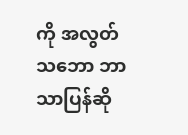ကို အလွတ်သဘော ဘာသာပြန်ဆို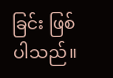ခြင်း ဖြစ်ပါသည်။